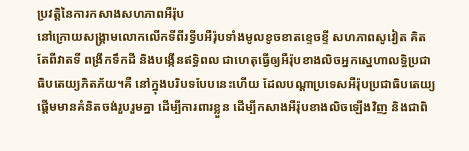ប្រវត្តិនៃការកសាងសហភាពអឺរ៉ុប
នៅក្រោយសង្គ្រាមលោកលើកទីពីរទ្វីបអឺរ៉ុបទាំងមូលខូចខាតខ្ទេចខ្ទី សហភាពសូវៀត គិតតែពីវាតទី ពង្រីកទឹកដី និងបង្កើនឥទ្ធិពល ជាហេតុធ្វើឲ្យអឺរ៉ុបខាងលិចអ្នកស្នេហាលទ្ធិប្រជាធិបតេយ្យភិតភ័យ។គឺ នៅក្នុងបរិបទបែបនេះហើយ ដែលបណ្តាប្រទេសអឺរ៉ុបប្រជាធិបតេយ្យ ផ្តើមមានគំនិតចង់រួបរួមគ្នា ដើម្បីការពារខ្លួន ដើម្បីកសាងអឺរ៉ុបខាងលិចឡើងវិញ និងជាពិ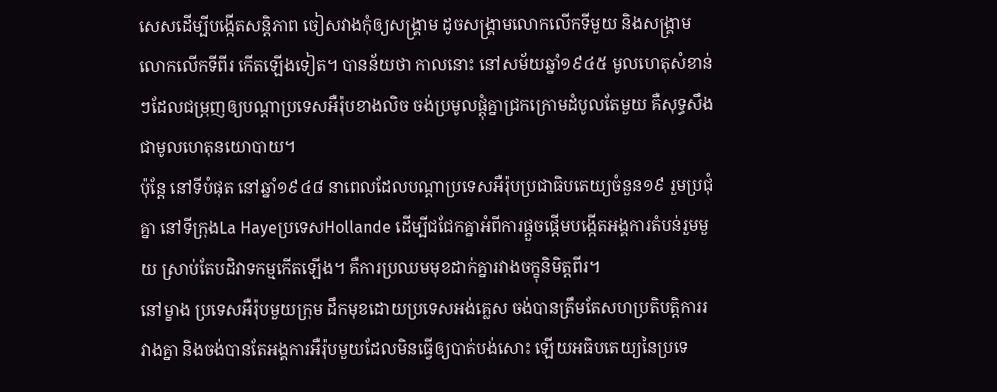សេសដើម្បីបង្កើតសន្តិភាព ចៀសវាងកុំឲ្យសង្គ្រាម ដូចសង្គ្រាមលោកលើកទីមួយ និងសង្គ្រាមលោកលើកទីពីរ កើតឡើងទៀត។ បានន័យថា កាលនោះ នៅសម័យឆ្នាំ១៩៤៥ មូលហេតុសំខាន់ៗដែលជម្រុញឲ្យបណ្តាប្រទេសអឺរ៉ុបខាងលិច ចង់ប្រមូលផ្តុំគ្នាជ្រកក្រោមដំបូលតែមួយ គឺសុទ្ធសឹងជាមូលហេតុនយោបាយ។
ប៉ុន្តែ នៅទីបំផុត នៅឆ្នាំ១៩៤៨ នាពេលដែលបណ្តាប្រទេសអឺរ៉ុបប្រជាធិបតេយ្យចំនួន១៩ រួមប្រជុំគ្នា នៅទីក្រុងLa Hayeប្រទេសHollande ដើម្បីជជែកគ្នាអំពីការផ្តួចផ្តើមបង្កើតអង្គការតំបន់រួមមួយ ស្រាប់តែបដិវាទកម្មកើតឡើង។ គឺការប្រឈមមុខដាក់គ្នារវាងចក្ខុនិមិត្តពីរ។
នៅម្ខាង ប្រទេសអឺរ៉ុបមួយក្រុម ដឹកមុខដោយប្រទេសអង់គ្លេស ចង់បានត្រឹមតែសហប្រតិបត្តិការរវាងគ្នា និងចង់បានតែអង្គការអឺរ៉ុបមួយដែលមិនធ្វើឲ្យបាត់បង់សោះ ឡើយអធិបតេយ្យនៃប្រទេ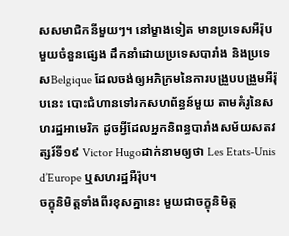សសមាជិកនីមួយៗ។ នៅម្ខាងទៀត មានប្រទេសអឺរ៉ុបមួយចំនួនផ្សេង ដឹកនាំដោយប្រទេសបារាំង និងប្រទេសBelgique ដែលចង់ឲ្យអភិក្រមនៃការបង្រួបបង្រួមអឺរ៉ុបនេះ បោះជំហានទៅរកសហព័ន្ធន៍មួយ តាមគំរូនៃសហរដ្ឋអាមេរិក ដូចអ្វីដែលអ្នកនិពន្ធបារាំងសម័យសតវត្សរ៍ទី១៩ Victor Hugoដាក់នាមឲ្យថា Les Etats-Unis d’Europe ឬសហរដ្ឋអឺរ៉ុប។
ចក្ខុនិមិត្តទាំងពីរខុសគ្នានេះ មួយជាចក្ខុនិមិត្ត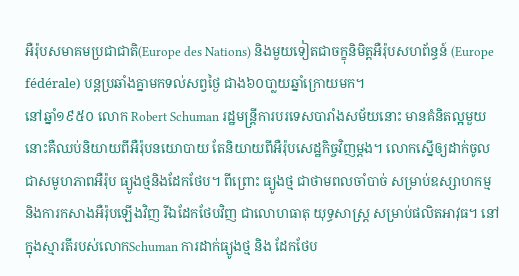អឺរ៉ុបសមាគមប្រជាជាតិ(Europe des Nations) និងមួយទៀតជាចក្ខុនិមិត្តអឺរ៉ុបសហព័ន្ធន៍ (Europe fédérale) បន្តប្រឆាំងគ្នាមកទល់សព្វថ្ងៃ ជាង៦០បា្លយឆ្នាំក្រោយមក។
នៅឆ្នាំ១៩៥០ លោក Robert Schuman រដ្ឋមន្រ្តីការបរទេសបារាំងសម័យនោះ មានគំនិតល្អមួយ នោះគឺឈប់និយាយពីអឺរ៉ុបនយោបាយ តែនិយាយពីអឺរ៉ុបសេដ្ឋកិច្ចវិញម្តង។ លោកស្នើឲ្យដាក់ចូលជាសមូហភាពអឺរ៉ុប ធ្យូងថ្មនិងដែកថែប។ ពីព្រោះ ធ្យូងថ្ម ជាថាមពលចាំបាច់ សម្រាប់ឧស្សាហកម្ម និងការកសាងអឺរ៉ុបឡើងវិញ រីឯដែកថែបវិញ ជាលោហធាតុ យុទ្ធសាស្រ្ត សម្រាប់ផលិតអាវុធ។ នៅក្នុងស្មារតីរបស់លោកSchuman ការដាក់ធ្យូងថ្ម និង ដែកថែប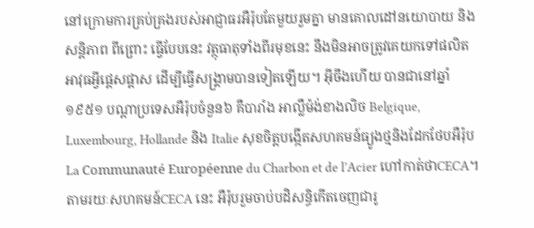នៅក្រោមការគ្រប់គ្រងរបស់អាជ្ញាធរអឺរ៉ុបតែមួយរួមគ្នា មានគោលដៅនយោបាយ និងសន្តិភាព ពីព្រោះ ធ្វើបែបនេះ វត្ថុធាតុទាំងពីរមុខនេះ នឹងមិនអាចត្រូវគេយកទៅផលិត អាវុធអ្វីផ្តេសផ្តាស ដើម្បីធ្វើសង្គ្រាមបានទៀតឡើយ។ អ៊ីចឹងហើយ បានជានៅឆ្នាំ១៩៥១ បណ្តាប្រទេសអឺរ៉ុបចំនួន៦ គឺបារាំង អាល្លឺម៉ង់ខាងលិច Belgique, Luxembourg, Hollande និង Italie សុខចិត្តបង្កើតសហគមន៍ធ្យូងថ្មនិងដែកថែបអឺរ៉ុប La Communauté Européenne du Charbon et de l’Acier ហៅកាត់ថាCECA។
តាមរយៈសហគមន៍CECA នេះ អឺរ៉ុបរួមចាប់បដិសន្ធិកើតចេញជារូ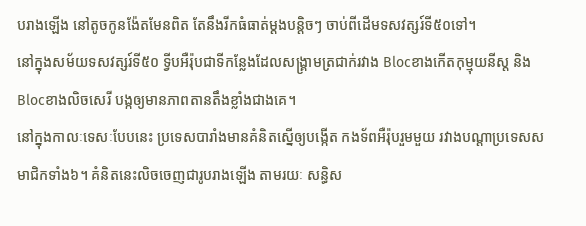បរាងឡើង នៅតូចកូនង៉ែតមែនពិត តែនឹងរីកធំធាត់ម្តងបន្តិចៗ ចាប់ពីដើមទសវត្សរ៍ទី៥០ទៅ។
នៅក្នុងសម័យទសវត្សរ៍ទី៥០ ទ្វីបអឺរ៉ុបជាទីកន្លែងដែលសង្គ្រាមត្រជាក់រវាង Blocខាងកើតកុម្មុយនីស្ត និងBlocខាងលិចសេរី បង្កឲ្យមានភាពតានតឹងខ្លាំងជាងគេ។
នៅក្នុងកាលៈទេសៈបែបនេះ ប្រទេសបារាំងមានគំនិតស្នើឲ្យបង្កើត កងទ័ពអឺរ៉ុបរួមមួយ រវាងបណ្តាប្រទេសសមាជិកទាំង៦។ គំនិតនេះលិចចេញជារូបរាងឡើង តាមរយៈ សន្ធិស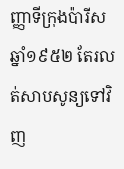ញ្ញាទីក្រុងប៉ារីសឆ្នាំ១៩៥២ តែរលត់សាបសូន្យទៅវិញ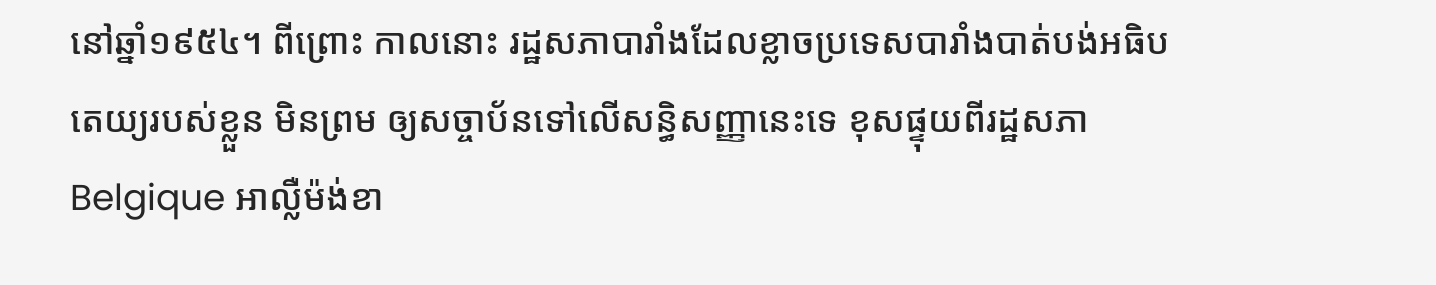នៅឆ្នាំ១៩៥៤។ ពីព្រោះ កាលនោះ រដ្ឋសភាបារាំងដែលខ្លាចប្រទេសបារាំងបាត់បង់អធិបតេយ្យរបស់ខ្លួន មិនព្រម ឲ្យសច្ចាប័នទៅលើសន្ធិសញ្ញានេះទេ ខុសផ្ទុយពីរដ្ឋសភាBelgique អាល្លឺម៉ង់ខា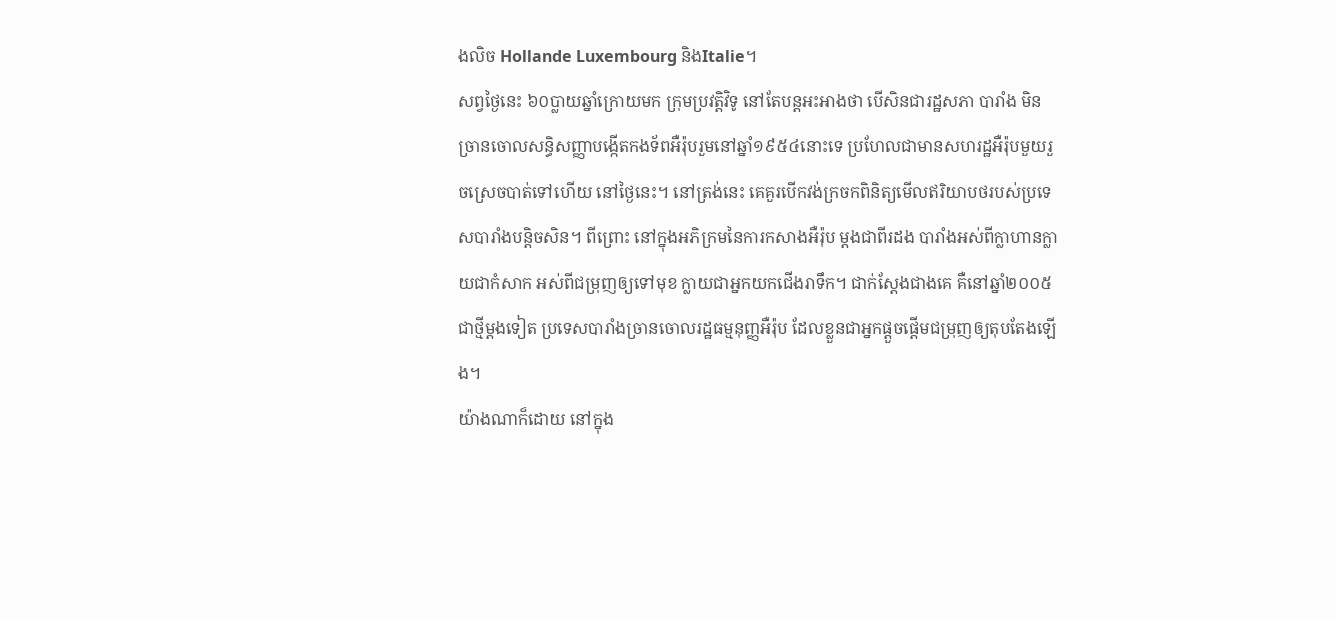ងលិច Hollande Luxembourg និងItalie។
សព្វថ្ងៃនេះ ៦០ប្លាយឆ្នាំក្រោយមក ក្រុមប្រវត្តិវិទូ នៅតែបន្តអះអាងថា បើសិនជារដ្ឋសភា បារាំង មិនច្រានចោលសន្ធិសញ្ញាបង្កើតកងទ័ពអឺរ៉ុបរួមនៅឆ្នាំ១៩៥៤នោះទេ ប្រហែលជាមានសហរដ្ឋអឺរ៉ុបមួយរួចស្រេចបាត់ទៅហើយ នៅថ្ងៃនេះ។ នៅត្រង់នេះ គេគួរបើកវង់ក្រចកពិនិត្យមើលឥរិយាបថរបស់ប្រទេសបារាំងបន្តិចសិន។ ពីព្រោះ នៅក្នុងអភិក្រមនៃការកសាងអឺរ៉ុប ម្តងជាពីរដង បារាំងអស់ពីក្លាហានក្លាយជាកំសាក អស់ពីជម្រុញឲ្យទៅមុខ ក្លាយជាអ្នកយកជើងរាទឹក។ ជាក់ស្តែងជាងគេ គឺនៅឆ្នាំ២០០៥ ជាថ្មីម្តងទៀត ប្រទេសបារាំងច្រានចោលរដ្ឋធម្មនុញ្ញអឺរ៉ុប ដែលខ្លួនជាអ្នកផ្តួចផ្តើមជម្រុញឲ្យតុបតែងឡើង។
យ៉ាងណាក៏ដោយ នៅក្នុង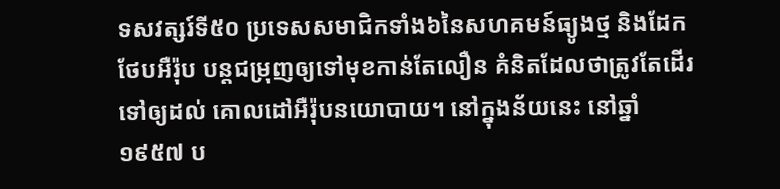ទសវត្សរ៍ទី៥០ ប្រទេសសមាជិកទាំង៦នៃសហគមន៍ធ្យូងថ្ម និងដែកថែបអឺរ៉ុប បន្តជម្រុញឲ្យទៅមុខកាន់តែលឿន គំនិតដែលថាត្រូវតែដើរ ទៅឲ្យដល់ គោលដៅអឺរ៉ុបនយោបាយ។ នៅក្នុងន័យនេះ នៅឆ្នាំ១៩៥៧ ប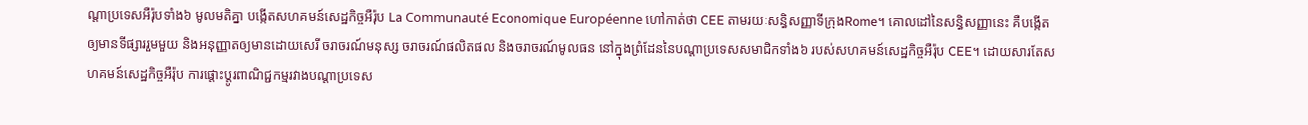ណ្តាប្រទេសអឺរ៉ុបទាំង៦ មូលមតិគ្នា បង្កើតសហគមន៍សេដ្ឋកិច្ចអឺរ៉ុប La Communauté Economique Européenne ហៅកាត់ថា CEE តាមរយៈសន្ធិសញ្ញាទីក្រុងRome។ គោលដៅនៃសន្ធិសញ្ញានេះ គឺបង្កើតឲ្យមានទីផ្សាររួមមួយ និងអនុញ្ញាតឲ្យមានដោយសេរី ចរាចរណ៍មនុស្ស ចរាចរណ៍ផលិតផល និងចរាចរណ៍មូលធន នៅក្នុងព្រំដែននៃបណ្តាប្រទេសសមាជិកទាំង៦ របស់សហគមន៍សេដ្ឋកិច្ចអឺរ៉ុប CEE។ ដោយសារតែសហគមន៍សេដ្ឋកិច្ចអឺរ៉ុប ការផ្តោះប្តូរពាណិជ្ជកម្មរវាងបណ្តាប្រទេស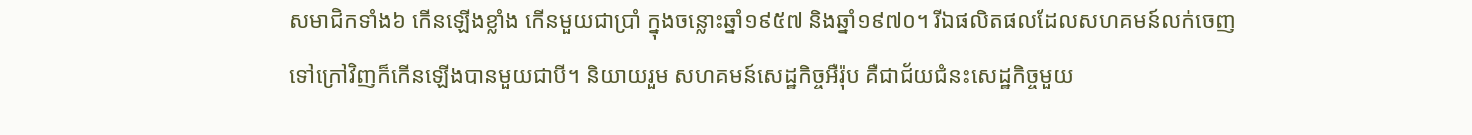សមាជិកទាំង៦ កើនឡើងខ្លាំង កើនមួយជាប្រាំ ក្នុងចន្លោះឆ្នាំ១៩៥៧ និងឆ្នាំ១៩៧០។ រីឯផលិតផលដែលសហគមន៍លក់ចេញទៅក្រៅវិញក៏កើនឡើងបានមួយជាបី។ និយាយរួម សហគមន៍សេដ្ឋកិច្ចអឺរ៉ុប គឺជាជ័យជំនះសេដ្ឋកិច្ចមួយ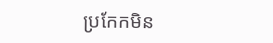ប្រកែកមិន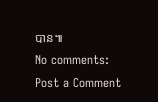បាន៕
No comments:
Post a Comment